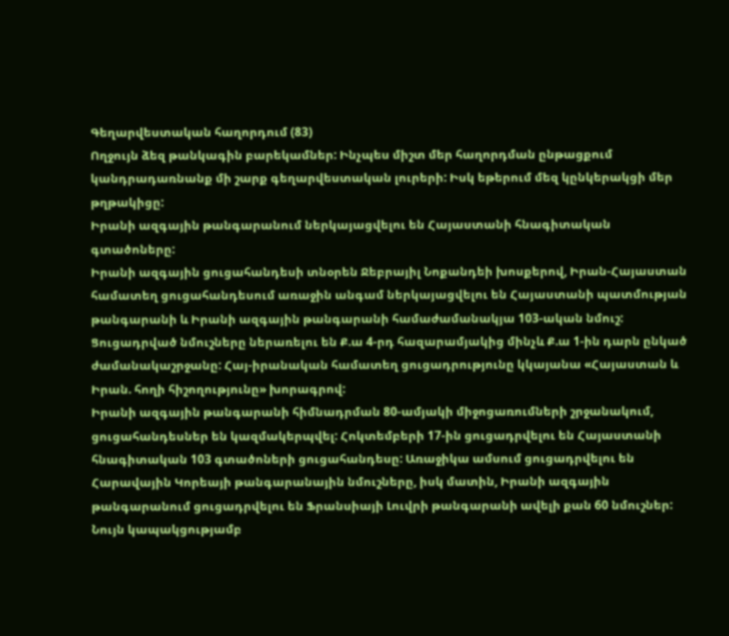Գեղարվեստական հաղորդում (83)
Ողջույն ձեզ թանկագին բարեկամներ: Ինչպես միշտ մեր հաղորդման ընթացքում կանդրադառնանք մի շարք գեղարվեստական լուրերի: Իսկ եթերում մեզ կընկերակցի մեր թղթակիցը:
Իրանի ազգային թանգարանում ներկայացվելու են Հայաստանի հնագիտական գտածոները:
Իրանի ազգային ցուցահանդեսի տնօրեն Ջեբրայիլ Նոքանդեի խոսքերով, Իրան-Հայաստան համատեղ ցուցահանդեսում առաջին անգամ ներկայացվելու են Հայաստանի պատմության թանգարանի և Իրանի ազգային թանգարանի համաժամանակյա 103-ական նմուշ: Ցուցադրված նմուշները ներառելու են Ք.ա 4-րդ հազարամյակից մինչև Ք.ա 1-ին դարն ընկած ժամանակաշրջանը: Հայ-իրանական համատեղ ցուցադրությունը կկայանա «Հայաստան և Իրան. հողի հիշողությունը» խորագրով:
Իրանի ազգային թանգարանի հիմնադրման 80-ամյակի միջոցառումների շրջանակում, ցուցահանդեսներ են կազմակերպվել: Հոկտեմբերի 17-ին ցուցադրվելու են Հայաստանի հնագիտական 103 գտածոների ցուցահանդեսը: Առաջիկա ամսում ցուցադրվելու են Հարավային Կորեայի թանգարանային նմուշները, իսկ մատին, Իրանի ազգային թանգարանում ցուցադրվելու են Ֆրանսիայի Լուվրի թանգարանի ավելի քան 60 նմուշներ:
Նույն կապակցությամբ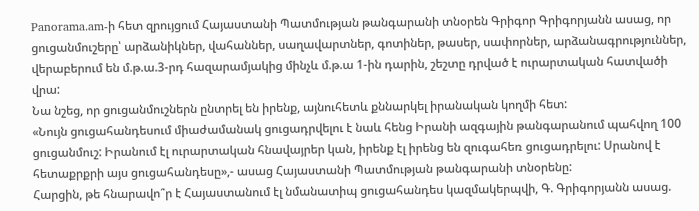Panorama.am-ի հետ զրույցում Հայաստանի Պատմության թանգարանի տնօրեն Գրիգոր Գրիգորյանն ասաց, որ ցուցանմուշերը՝ արձանիկներ, վահաններ, սաղավարտներ, գոտիներ, թասեր, սափորներ, արձանագրություններ, վերաբերում են մ.թ.ա.3-րդ հազարամյակից մինչև մ.թ.ա 1-ին դարին, շեշտը դրված է ուրարտական հատվածի վրա:
Նա նշեց, որ ցուցանմուշներն ընտրել են իրենք, այնուհետև քննարկել իրանական կողմի հետ:
«Նույն ցուցահանդեսում միաժամանակ ցուցադրվելու է նաև հենց Իրանի ազգային թանգարանում պահվող 100 ցուցանմուշ: Իրանում էլ ուրարտական հնավայրեր կան, իրենք էլ իրենց են զուգահեռ ցուցադրելու: Սրանով է հետաքրքրի այս ցուցահանդեսը»,- ասաց Հայաստանի Պատմության թանգարանի տնօրենը:
Հարցին, թե հնարավո՞ր է Հայաստանում էլ նմանատիպ ցուցահանդես կազմակերպվի, Գ. Գրիգորյանն ասաց.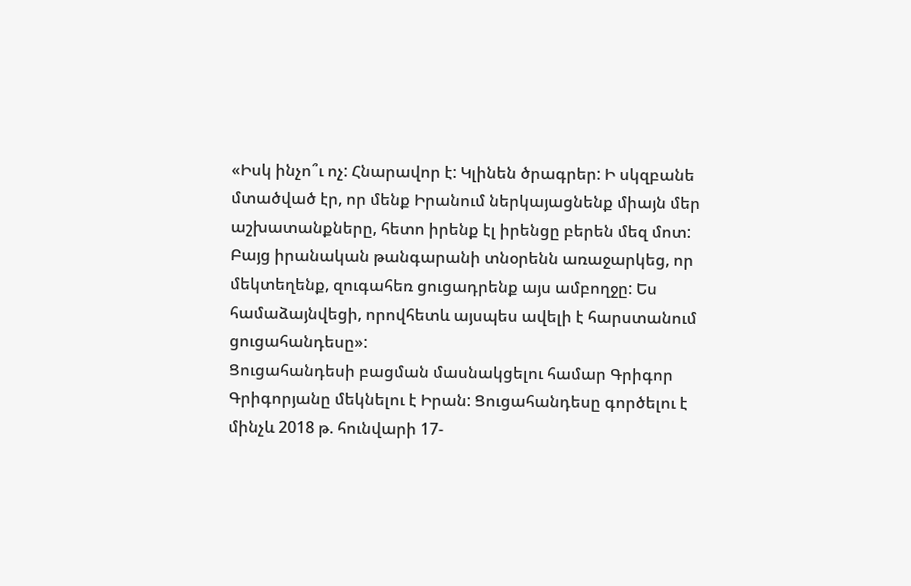«Իսկ ինչո՞ւ ոչ: Հնարավոր է: Կլինեն ծրագրեր: Ի սկզբանե մտածված էր, որ մենք Իրանում ներկայացնենք միայն մեր աշխատանքները, հետո իրենք էլ իրենցը բերեն մեզ մոտ:
Բայց իրանական թանգարանի տնօրենն առաջարկեց, որ մեկտեղենք, զուգահեռ ցուցադրենք այս ամբողջը: Ես համաձայնվեցի, որովհետև այսպես ավելի է հարստանում ցուցահանդեսը»:
Ցուցահանդեսի բացման մասնակցելու համար Գրիգոր Գրիգորյանը մեկնելու է Իրան: Ցուցահանդեսը գործելու է մինչև 2018 թ. հունվարի 17-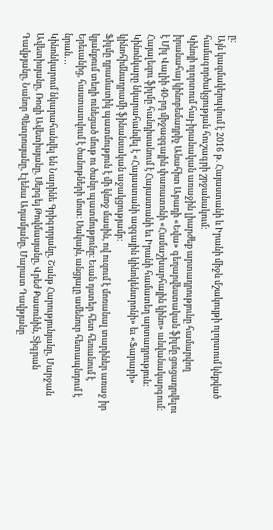ը:
Այն կազմակերպվում է 2016 թ. Հայաստանի և Իրանի միջև մշակույթի ոլորտում կնքված համագործակցության հուշագրի շրջանակում:
Կինոյի ոլորտում հայ-իրանական առաջին լիարժեք արտադրությունը համարվող իրանահայ կինոբեմադրիչ Անահիտ Աբադի «Եվա» գեղարվեստական ֆիլմը ցուցադրվելու է Միլ Վալիի 40-րդ միջազգային փառատոնի «Համաշխարհային կինո» անվանակարգում:
Հայալեզու ֆիլմը հանդիսանում է Հայաստանի եւ Իրանի համատեղ արտադրություն: Կինոնկարը նկարահանվել է «Հայաստանի ազգային կինոկենտրոնի» եւ «Ֆարաբի» կինոհիմնադրամի ֆինանսական աջակցությամբ:
Ֆիլմը դրամատիկ պատմություն է մի կնոջ մասին, ով ուզում է մոռանալ տարիներ առաջ իր կյանքում տեղի ունեցած մութ ու ծանր պատմությունը։ Եւան դստեր հետ հեռանում է Երեւանից, հաստատվում է ծանոթների մոտ։ Սակայն, անցյալը ամենուր հետապնդում է նրան․․․
Կինոնկարում նկարահանվել են Նարինե Գրիգորյանը, Շանթ Հարությունյանը, Մարջան Ավետիսյանը, Ռոզի Ավետիսյանը, Սերգեյ Թովմասյանը, Վրեժ Քասունին, Տիգրան Դավթյանը, Նանոր Պետրոսյանը, Էլենա Ադամյանը, Մարատ Դավթյանը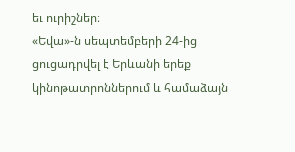եւ ուրիշներ։
«Եվա»-ն սեպտեմբերի 24-ից ցուցադրվել է Երևանի երեք կինոթատրոններում և համաձայն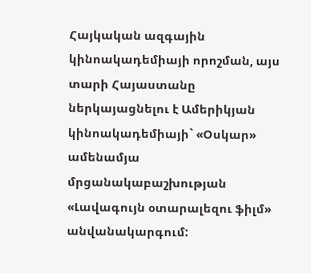Հայկական ազգային կինոակադեմիայի որոշման, այս տարի Հայաստանը ներկայացնելու է Ամերիկյան կինոակադեմիայի` «Օսկար» ամենամյա մրցանակաբաշխության «Լավագույն օտարալեզու ֆիլմ» անվանակարգում: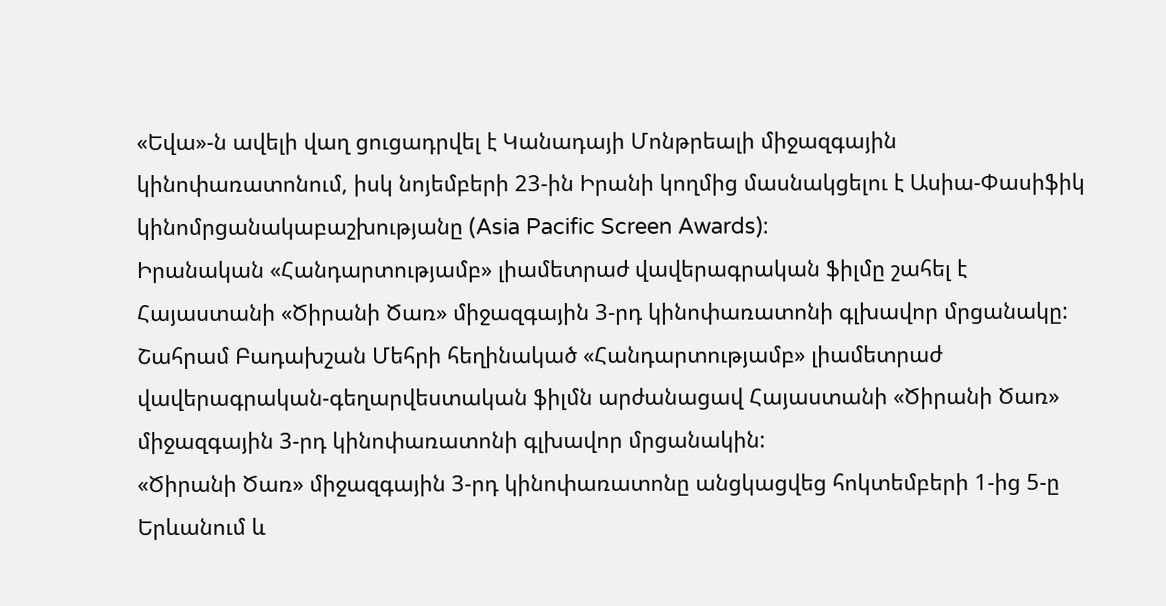«Եվա»-ն ավելի վաղ ցուցադրվել է Կանադայի Մոնթրեալի միջազգային կինոփառատոնում, իսկ նոյեմբերի 23-ին Իրանի կողմից մասնակցելու է Ասիա-Փասիֆիկ կինոմրցանակաբաշխությանը (Asia Pacific Screen Awards):
Իրանական «Հանդարտությամբ» լիամետրաժ վավերագրական ֆիլմը շահել է Հայաստանի «Ծիրանի Ծառ» միջազգային 3-րդ կինոփառատոնի գլխավոր մրցանակը:
Շահրամ Բադախշան Մեհրի հեղինակած «Հանդարտությամբ» լիամետրաժ վավերագրական-գեղարվեստական ֆիլմն արժանացավ Հայաստանի «Ծիրանի Ծառ» միջազգային 3-րդ կինոփառատոնի գլխավոր մրցանակին:
«Ծիրանի Ծառ» միջազգային 3-րդ կինոփառատոնը անցկացվեց հոկտեմբերի 1-ից 5-ը Երևանում և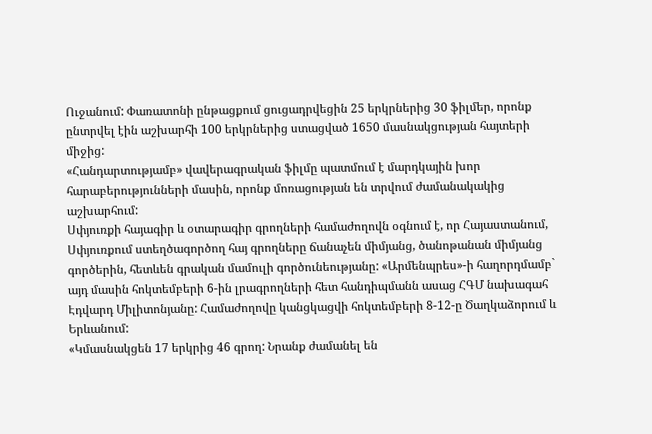Ուջանում: Փառատոնի ընթացքում ցուցադրվեցին 25 երկրներից 30 ֆիլմեր, որոնք ընտրվել էին աշխարհի 100 երկրներից ստացված 1650 մասնակցության հայտերի միջից:
«Հանդարտությամբ» վավերագրական ֆիլմը պատմում է մարդկային խոր հարաբերությունների մասին, որոնք մոռացության են տրվում ժամանակակից աշխարհում:
Սփյուռքի հայագիր և օտարագիր գրողների համաժողովն օգնում է, որ Հայաստանում, Սփյուռքում ստեղծագործող հայ գրողները ճանաչեն միմյանց, ծանոթանան միմյանց գործերին, հետևեն գրական մամուլի գործունեությանը: «Արմենպրես»-ի հաղորդմամբ` այդ մասին հոկտեմբերի 6-ին լրագրողների հետ հանդիպմանն ասաց ՀԳՄ նախագահ Էդվարդ Միլիտոնյանը: Համաժողովը կանցկացվի հոկտեմբերի 8-12-ը Ծաղկաձորում և Երևանում:
«Կմասնակցեն 17 երկրից 46 գրող: Նրանք ժամանել են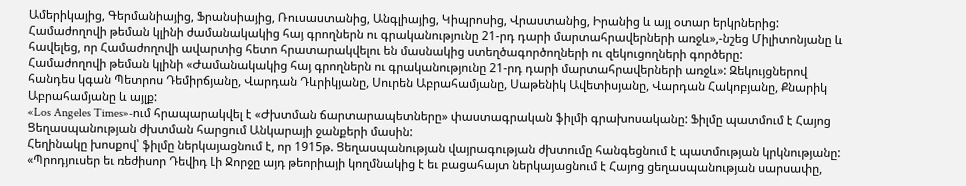Ամերիկայից, Գերմանիայից, Ֆրանսիայից, Ռուսաստանից, Անգլիայից, Կիպրոսից, Վրաստանից, Իրանից և այլ օտար երկրներից: Համաժողովի թեման կլինի ժամանակակից հայ գրողներն ու գրականությունը 21-րդ դարի մարտահրավերների առջև»,-նշեց Միլիտոնյանը և հավելեց, որ Համաժողովի ավարտից հետո հրատարակվելու են մասնակից ստեղծագործողների ու զեկուցողների գործերը:
Համաժողովի թեման կլինի «Ժամանակակից հայ գրողներն ու գրականությունը 21-րդ դարի մարտահրավերների առջև»: Զեկույցներով հանդես կգան Պետրոս Դեմիրճյանը, Վարդան Դևրիկյանը, Սուրեն Աբրահամյանը, Սաթենիկ Ավետիսյանը, Վարդան Հակոբյանը, Քնարիկ Աբրահամյանը և այլք:
«Los Angeles Times»-ում հրապարակվել է «Ժխտման ճարտարապետները» փաստագրական ֆիլմի գրախոսականը: Ֆիլմը պատմում է Հայոց Ցեղասպանության ժխտման հարցում Անկարայի ջանքերի մասին:
Հեղինակը խոսքով՝ ֆիլմը ներկայացնում է, որ 1915թ. Ցեղասպանության վայրագության ժխտումը հանգեցնում է պատմության կրկնությանը:
«Պրոդյուսեր եւ ռեժիսոր Դեվիդ Լի Ջորջը այդ թեորիայի կողմնակից է եւ բացահայտ ներկայացնում է Հայոց ցեղասպանության սարսափը,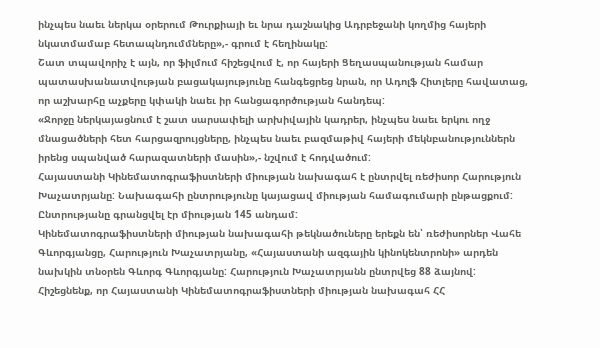ինչպես նաեւ ներկա օրերում Թուրքիայի եւ նրա դաշնակից Ադրբեջանի կողմից հայերի նկատմամաբ հետապնդումմները»,- գրում է հեղինակը:
Շատ տպավորիչ է այն, որ ֆիլմում հիշեցվում է, որ հայերի Ցեղասպանության համար պատասխանատվության բացակայությունը հանգեցրեց նրան, որ Ադոլֆ Հիտլերը հավատաց, որ աշխարհը աչքերը կփակի նաեւ իր հանցագործության հանդեպ:
«Ջորջը ներկայացնում է շատ սարսափելի արխիվային կադրեր, ինչպես նաեւ երկու ողջ մնացածների հետ հարցազրույցները, ինչպես նաեւ բազմաթիվ հայերի մեկնբանություններն իրենց սպանված հարազատների մասին»,- նշվում է հոդվածում:
Հայաստանի Կինեմատոգրաֆիստների միության նախագահ է ընտրվել ռեժիսոր Հարություն Խաչատրյանը: Նախագահի ընտրությունը կայացավ միության համագումարի ընթացքում: Ընտրությանը գրանցվել էր միության 145 անդամ:
Կինեմատոգրաֆիստների միության նախագահի թեկնածուները երեքն են՝ ռեժիսորներ Վահե Գևորգյանցը, Հարություն Խաչատրյանը, «Հայաստանի ազգային կինոկենտրոնի» արդեն նախկին տնօրեն Գևորգ Գևորգյանը: Հարություն Խաչատրյանն ընտրվեց 88 ձայնով:
Հիշեցնենք, որ Հայաստանի Կինեմատոգրաֆիստների միության նախագահ ՀՀ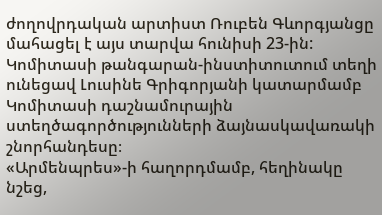ժողովրդական արտիստ Ռուբեն Գևորգյանցը մահացել է այս տարվա հունիսի 23-ին:
Կոմիտասի թանգարան-ինստիտուտում տեղի ունեցավ Լուսինե Գրիգորյանի կատարմամբ Կոմիտասի դաշնամուրային ստեղծագործությունների ձայնասկավառակի շնորհանդեսը։
«Արմենպրես»-ի հաղորդմամբ, հեղինակը նշեց,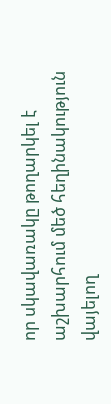որ սկավառակը թողարկել է աշխարհում մեծ հեղինակություն վայելող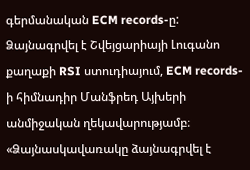գերմանական ECM records-ը: Ձայնագրվել է Շվեյցարիայի Լուգանո քաղաքի RSI ստուդիայում, ECM records-ի հիմնադիր Մանֆրեդ Այխերի անմիջական ղեկավարությամբ։
«Ձայնասկավառակը ձայնագրվել է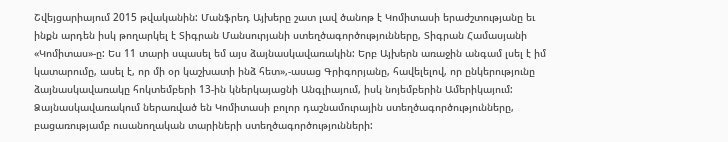Շվեյցարիայում 2015 թվականին: Մանֆրեդ Այխերը շատ լավ ծանոթ է Կոմիտասի երաժշտությանը եւ ինքն արդեն իսկ թողարկել է Տիգրան Մանսուրյանի ստեղծագործությունները, Տիգրան Համասյանի «Կոմիտաս»-ը: Ես 11 տարի սպասել եմ այս ձայնասկավառակին: Երբ Այխերն առաջին անգամ լսել է իմ կատարումը, ասել է, որ մի օր կաշխատի ինձ հետ»,-ասաց Գրիգորյանը, հավելելով, որ ընկերությունը ձայնասկավառակը հոկտեմբերի 13-ին կներկայացնի Անգլիայում, իսկ նոյեմբերին Ամերիկայում:
Ձայնասկավառակում ներառված են Կոմիտասի բոլոր դաշնամուրային ստեղծագործությունները, բացառությամբ ուսանողական տարիների ստեղծագործությունների: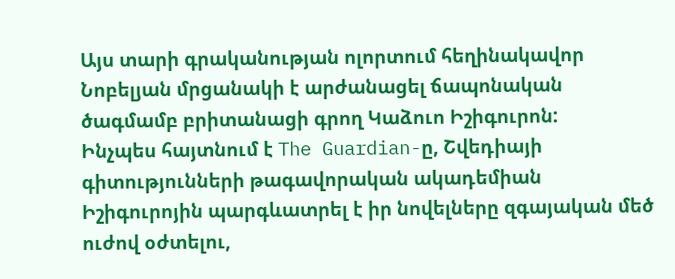Այս տարի գրականության ոլորտում հեղինակավոր Նոբելյան մրցանակի է արժանացել ճապոնական ծագմամբ բրիտանացի գրող Կաձուո Իշիգուրոն:
Ինչպես հայտնում է The Guardian-ը, Շվեդիայի գիտությունների թագավորական ակադեմիան Իշիգուրոյին պարգևատրել է իր նովելները զգայական մեծ ուժով օժտելու,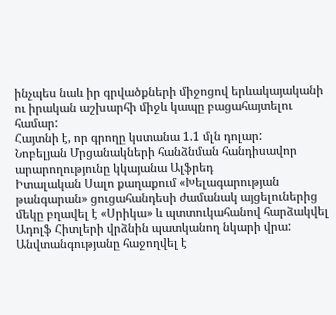ինչպես նաև իր գրվածքների միջոցով երևակայականի ու իրական աշխարհի միջև կապը բացահայտելու համար:
Հայտնի է, որ գրողը կստանա 1.1 մլն դոլար:
Նոբելյան Մրցանակների հանձնման հանդիսավոր արարողությունը կկայանա Ալֆրեդ
Իտալական Սալո քաղաքում «Խելագարության թանգարան» ցուցահանդեսի ժամանակ այցելուներից մեկը բղավել է «Սրիկա» և պտտուկահանով հարձակվել Ադոլֆ Հիտլերի վրձնին պատկանող նկարի վրա: Անվտանգությանը հաջողվել է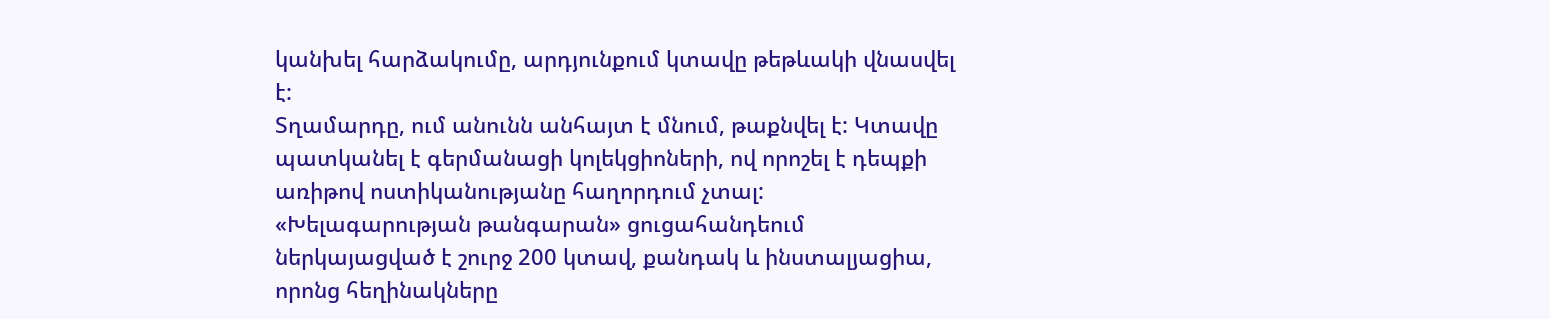կանխել հարձակումը, արդյունքում կտավը թեթևակի վնասվել է:
Տղամարդը, ում անունն անհայտ է մնում, թաքնվել է: Կտավը պատկանել է գերմանացի կոլեկցիոների, ով որոշել է դեպքի առիթով ոստիկանությանը հաղորդում չտալ:
«Խելագարության թանգարան» ցուցահանդեում ներկայացված է շուրջ 200 կտավ, քանդակ և ինստալյացիա, որոնց հեղինակները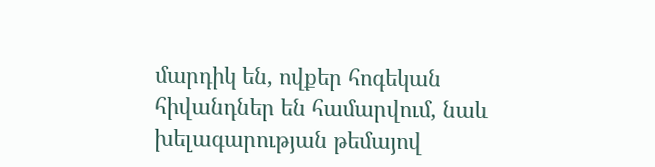մարդիկ են, ովքեր հոգեկան հիվանդներ են համարվում, նաև խելագարության թեմայով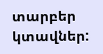տարբեր կտավներ: